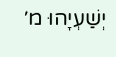יְשַׁעְיָהוּ מ׳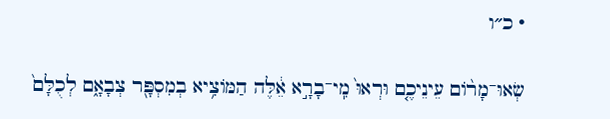· כ״ו

שְׂאוּ־מָר֨וֹם עֵינֵיכֶ֤ם וּרְאוּ֙ מִֽי־בָרָ֣א אֵ֔לֶּה הַמּוֹצִ֥יא בְמִסְפָּ֖ר צְבָאָ֑ם לְכֻלָּם֙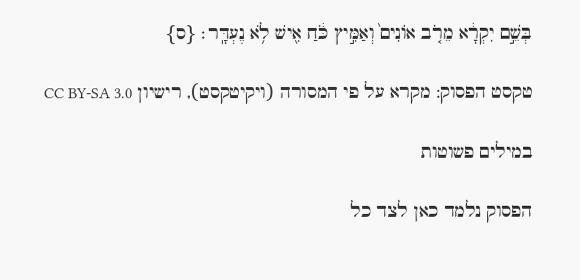בְּשֵׁ֣ם יִקְרָ֔א מֵרֹ֤ב אוֹנִים֙ וְאַמִּ֣יץ כֹּ֔חַ אִ֖ישׁ לֹ֥א נֶעְדָּֽר׃ {ס}

טקסט הפסוק: מקרא על פי המסורה (ויקיטקסט), רישיון CC BY-SA 3.0

במילים פשוטות

הפסוק נלמד כאן לצד כל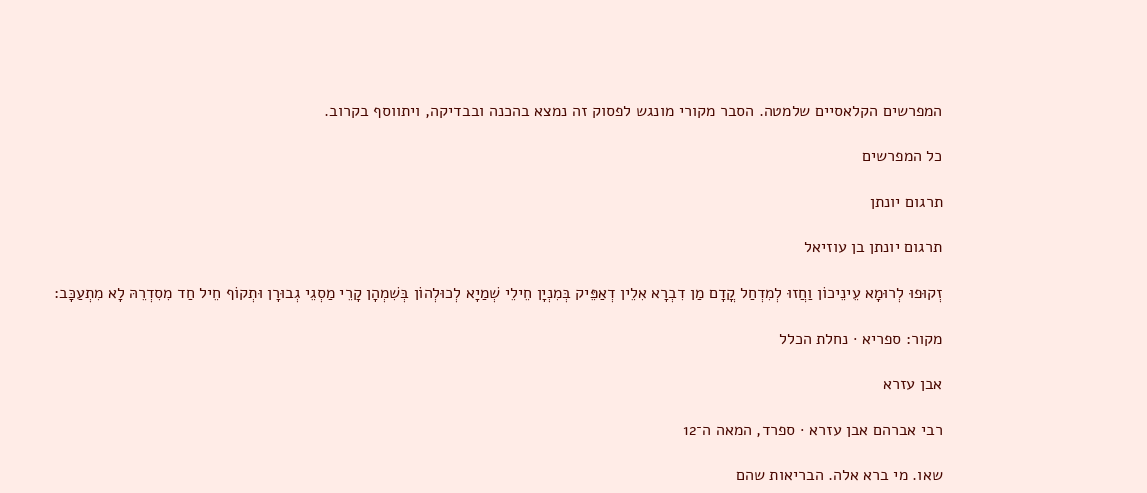המפרשים הקלאסיים שלמטה. הסבר מקורי מונגש לפסוק זה נמצא בהכנה ובבדיקה, ויתווסף בקרוב.

כל המפרשים

תרגום יונתן

תרגום יונתן בן עוזיאל

זְקוּפוּ לְרוּמָא עֵינֵיכוֹן וַחֲזוּ לְמִדְחַל קֳדָם מַן דִבְרָא אִלֵין דְאַפֵּיק בְּמִנְיָן חֵילֵי שְׁמַיָא לְכוּלְהוֹן בְּשִׁמְהָן קָרֵי מַסְגֵי גְבוּרָן וּתְקוֹף חֵיל חַד מִסִדְרֵהּ לָא מִתְעַכָּב:

מקור: ספריא · נחלת הכלל

אבן עזרא

רבי אברהם אבן עזרא · ספרד, המאה ה־12

שאו. מי ברא אלה. הבריאות שהם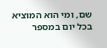שם, ומי הוא המוציא בכל יום במספר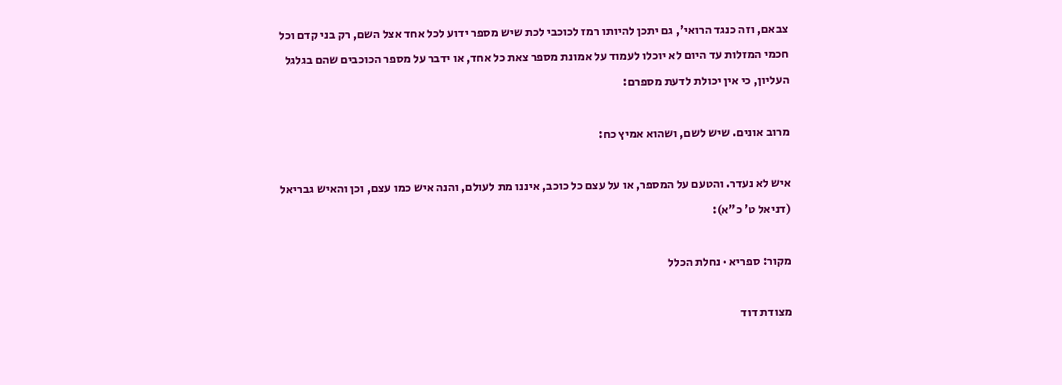צבאם, וזה כנגד הרואי', גם יתכן להיותו רמז לכוכבי לכת שיש מספר ידוע לכל אחד אצל השם, רק בני קדם וכל חכמי המזלות עד היום לא יוכלו לעמוד על אמונת מספר צאת כל אחד, או ידבר על מספר הכוכבים שהם בגלגל העליון, כי אין יכולת לדעת מספרם:

מרוב אונים. שיש לשם, ושהוא אמיץ כח:

איש לא נעדר. והטעם על המספר, או על עצם כל כוכב, איננו מת לעולם, והנה איש כמו עצם, וכן והאיש גבריאל (דניאל ט' כ"א):

מקור: ספריא · נחלת הכלל

מצודת דוד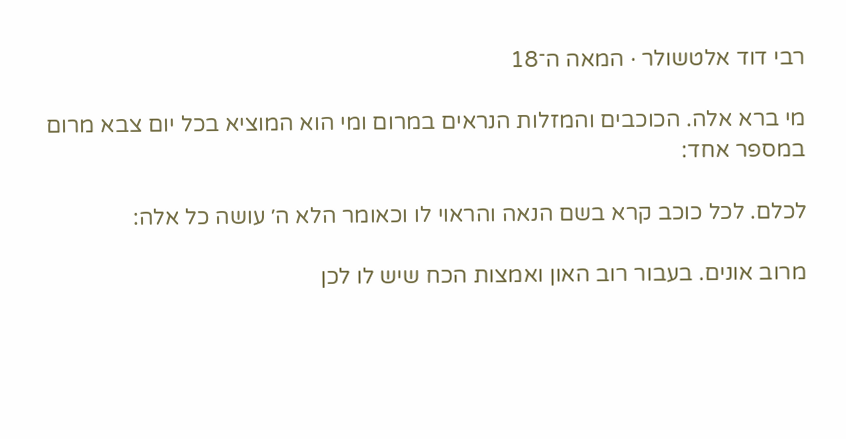רבי דוד אלטשולר · המאה ה־18

מי ברא אלה. הכוכבים והמזלות הנראים במרום ומי הוא המוציא בכל יום צבא מרום במספר אחד:

לכלם. לכל כוכב קרא בשם הנאה והראוי לו וכאומר הלא ה׳ עושה כל אלה:

מרוב אונים. בעבור רוב האון ואמצות הכח שיש לו לכן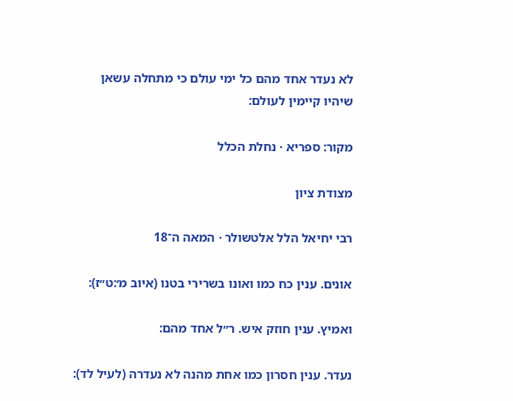לא נעדר אחד מהם כל ימי עולם כי מתחלה עשאן שיהיו קיימין לעולם:

מקור: ספריא · נחלת הכלל

מצודת ציון

רבי יחיאל הלל אלטשולר · המאה ה־18

אונים. ענין כח כמו ואונו בשרירי בטנו (איוב מ׳:ט״ז):

ואמיץ. ענין חוזק איש. ר״ל אחד מהם:

נעדר. ענין חסרון כמו אחת מהנה לא נעדרה (לעיל לד):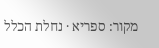מקור: ספריא · נחלת הכלל